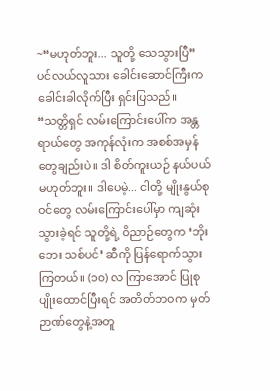~“မဟုတ်ဘူး... သူတို့ သေသွားပြီ”
ပင်လယ်လူသား ခေါင်းဆောင်ကြီးက ခေါင်းခါလိုက်ပြီး ရှင်းပြသည်။
“သတ္တိရှင် လမ်းကြောင်းပေါ်က အန္တရာယ်တွေ အကုန်လုံးက အစစ်အမှန်တွေချည်းပဲ။ ဒါ စိတ်ကူးယဉ် နယ်ပယ် မဟုတ်ဘူး။ ဒါပေမဲ့... ငါတို့ မျိုးနွယ်စုဝင်တွေ လမ်းကြောင်းပေါ်မှာ ကျဆုံးသွားခဲ့ရင် သူတို့ရဲ့ ဝိညာဉ်တွေက ‘ဘိုးဘေး သစ်ပင်’ ဆီကို ပြန်ရောက်သွားကြတယ်။ (၁၀) လ ကြာအောင် ပြုစုပျိုးထောင်ပြီးရင် အတိတ်ဘဝက မှတ်ဉာဏ်တွေနဲ့အတူ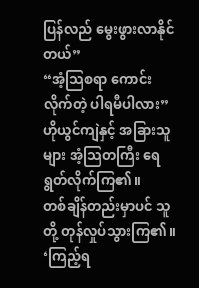ပြန်လည် မွေးဖွားလာနိုင်တယ်”
“အံ့သြစရာ ကောင်းလိုက်တဲ့ ပါရမီပါလား”
ဟိုယွင်ကျဲနှင့် အခြားသူများ အံ့သြတကြီး ရေရွတ်လိုက်ကြ၏။
တစ်ချိန်တည်းမှာပင် သူတို့ တုန်လှုပ်သွားကြ၏။
‘ကြည့်ရ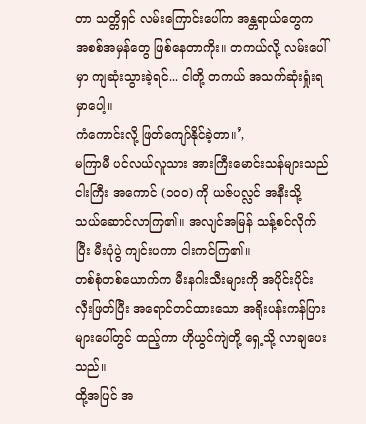တာ သတ္တိရှင် လမ်းကြောင်းပေါ်က အန္တရာယ်တွေက အစစ်အမှန်တွေ ဖြစ်နေတာကိုး။ တကယ်လို့ လမ်းပေါ်မှာ ကျဆုံးသွားခဲ့ရင်... ငါတို့ တကယ် အသက်ဆုံးရှုံးရမှာပေါ့။
ကံကောင်းလို့ ဖြတ်ကျော်နိုင်ခဲ့တာ။’,
မကြာမီ ပင်လယ်လူသား အားကြီးမောင်းသန်များသည် ငါးကြီး အကောင် (၁၀၀) ကို ယဇ်ပလ္လင် အနီးသို့ သယ်ဆောင်လာကြ၏။ အလျင်အမြန် သန့်စင်လိုက်ပြီး မီးပုံပွဲ ကျင်းပကာ ငါးကင်ကြ၏။
တစ်စုံတစ်ယောက်က မီးနဂါးသီးများကို အပိုင်းပိုင်း လှီးဖြတ်ပြီး အရောင်တင်ထားသော အရိုးပန်းကန်ပြားများပေါ်တွင် ထည့်ကာ ဟိုယွင်ကျဲတို့ ရှေ့သို့ လာချပေးသည်။
ထို့အပြင် အ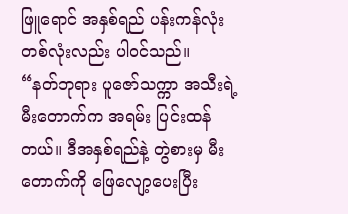ဖြူရောင် အနှစ်ရည် ပန်းကန်လုံး တစ်လုံးလည်း ပါဝင်သည်။
“နတ်ဘုရား ပူဇော်သက္ကာ အသီးရဲ့ မီးတောက်က အရမ်း ပြင်းထန်တယ်။ ဒီအနှစ်ရည်နဲ့ တွဲစားမှ မီးတောက်ကို ဖြေလျော့ပေးပြီး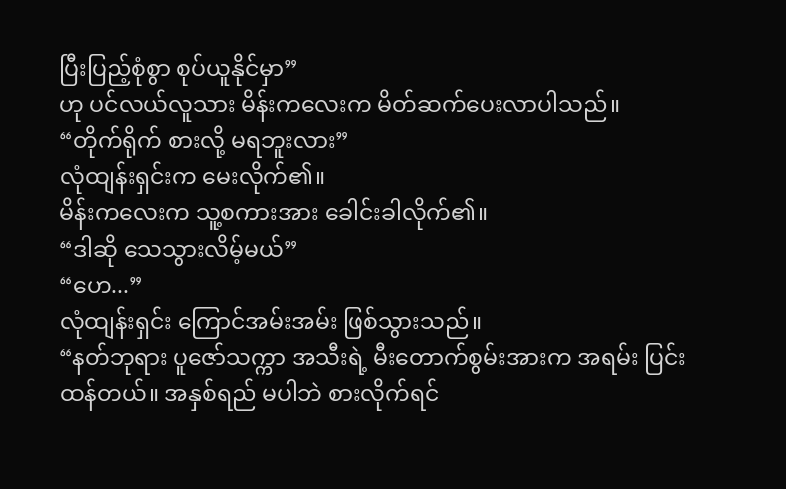ပြီးပြည့်စုံစွာ စုပ်ယူနိုင်မှာ”
ဟု ပင်လယ်လူသား မိန်းကလေးက မိတ်ဆက်ပေးလာပါသည်။
“တိုက်ရိုက် စားလို့ မရဘူးလား”
လုံထျန်းရှင်းက မေးလိုက်၏။
မိန်းကလေးက သူ့စကားအား ခေါင်းခါလိုက်၏။
“ဒါဆို သေသွားလိမ့်မယ်”
“ဟေ...”
လုံထျန်းရှင်း ကြောင်အမ်းအမ်း ဖြစ်သွားသည်။
“နတ်ဘုရား ပူဇော်သက္ကာ အသီးရဲ့ မီးတောက်စွမ်းအားက အရမ်း ပြင်းထန်တယ်။ အနှစ်ရည် မပါဘဲ စားလိုက်ရင်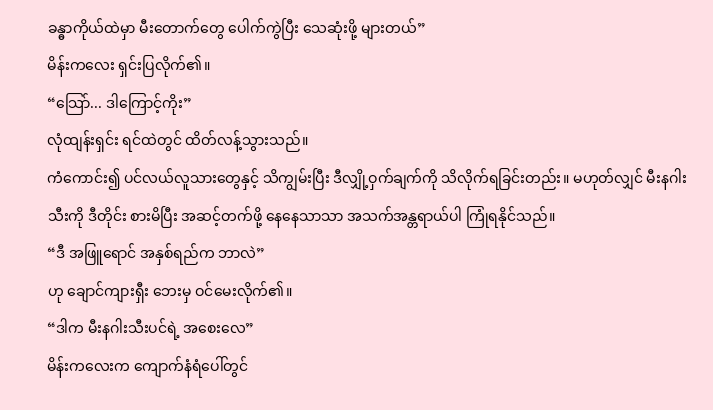ခန္ဓာကိုယ်ထဲမှာ မီးတောက်တွေ ပေါက်ကွဲပြီး သေဆုံးဖို့ များတယ်”
မိန်းကလေး ရှင်းပြလိုက်၏။
“သြော်... ဒါကြောင့်ကိုး”
လုံထျန်းရှင်း ရင်ထဲတွင် ထိတ်လန့်သွားသည်။
ကံကောင်း၍ ပင်လယ်လူသားတွေနှင့် သိကျွမ်းပြီး ဒီလျှို့ဝှက်ချက်ကို သိလိုက်ရခြင်းတည်း။ မဟုတ်လျှင် မီးနဂါးသီးကို ဒီတိုင်း စားမိပြီး အဆင့်တက်ဖို့ နေနေသာသာ အသက်အန္တရာယ်ပါ ကြုံရနိုင်သည်။
“ဒီ အဖြူရောင် အနှစ်ရည်က ဘာလဲ”
ဟု ချောင်ကျားရှီး ဘေးမှ ဝင်မေးလိုက်၏။
“ဒါက မီးနဂါးသီးပင်ရဲ့ အစေးလေ”
မိန်းကလေးက ကျောက်နံရံပေါ်တွင်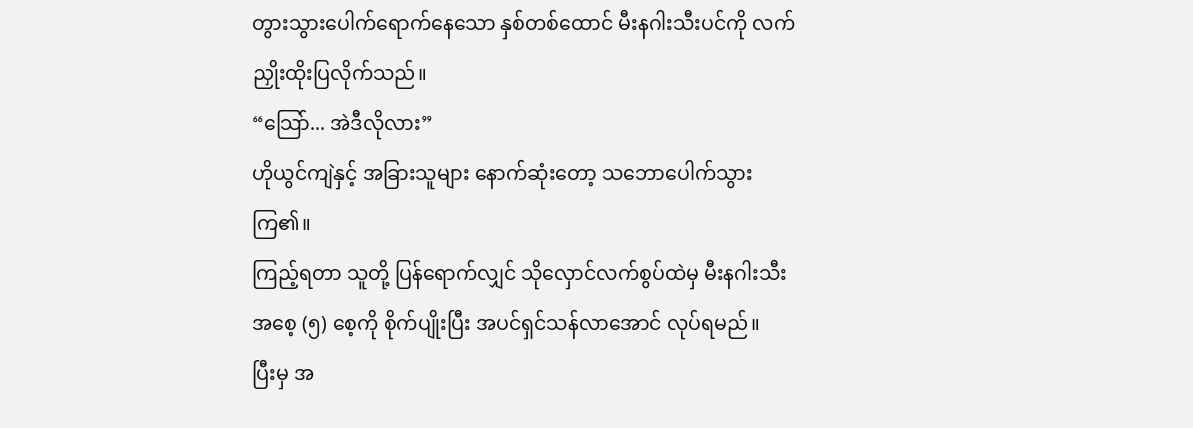တွားသွားပေါက်ရောက်နေသော နှစ်တစ်ထောင် မီးနဂါးသီးပင်ကို လက်ညှိုးထိုးပြလိုက်သည်။
“သြော်... အဲဒီလိုလား”
ဟိုယွင်ကျဲနှင့် အခြားသူများ နောက်ဆုံးတော့ သဘောပေါက်သွားကြ၏။
ကြည့်ရတာ သူတို့ ပြန်ရောက်လျှင် သိုလှောင်လက်စွပ်ထဲမှ မီးနဂါးသီး အစေ့ (၅) စေ့ကို စိုက်ပျိုးပြီး အပင်ရှင်သန်လာအောင် လုပ်ရမည်။
ပြီးမှ အ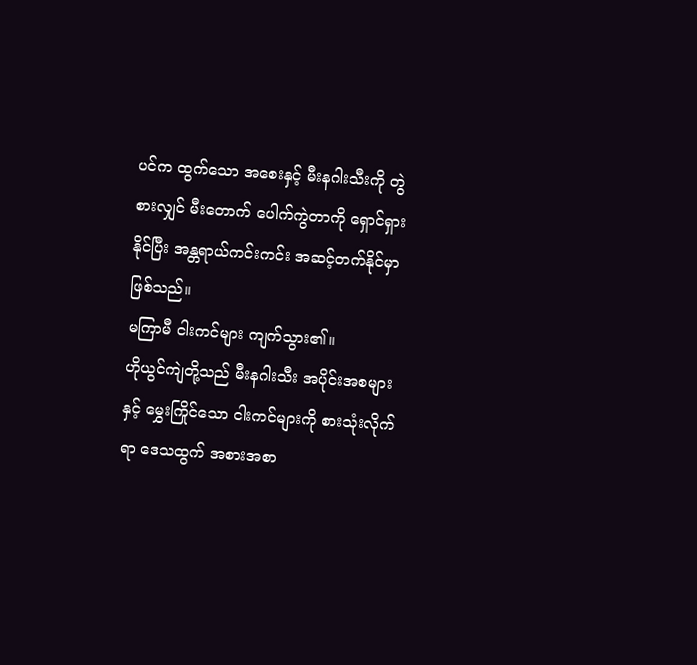ပင်က ထွက်သော အစေးနှင့် မီးနဂါးသီးကို တွဲစားလျှင် မီးတောက် ပေါက်ကွဲတာကို ရှောင်ရှားနိုင်ပြီး အန္တရာယ်ကင်းကင်း အဆင့်တက်နိုင်မှာ ဖြစ်သည်။
မကြာမီ ငါးကင်များ ကျက်သွား၏။
ဟိုယွင်ကျဲတို့သည် မီးနဂါးသီး အပိုင်းအစများနှင့် မွှေးကြိုင်သော ငါးကင်များကို စားသုံးလိုက်ရာ ဒေသထွက် အစားအစာ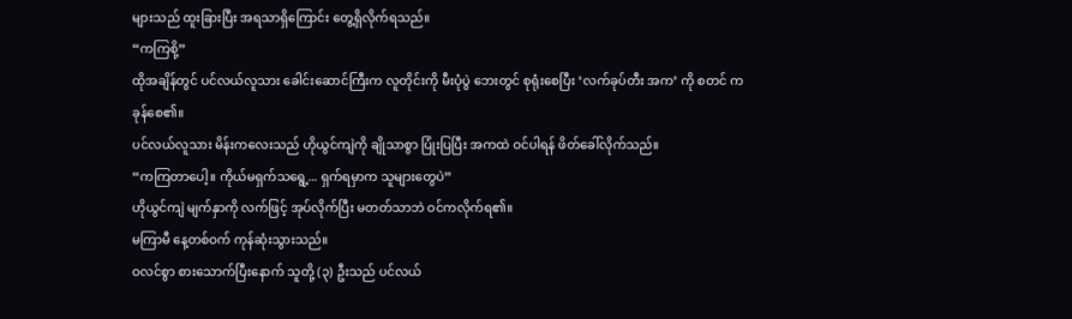များသည် ထူးခြားပြီး အရသာရှိကြောင်း တွေ့ရှိလိုက်ရသည်။
“ကကြစို့”
ထိုအချိန်တွင် ပင်လယ်လူသား ခေါင်းဆောင်ကြီးက လူတိုင်းကို မီးပုံပွဲ ဘေးတွင် စုရုံးစေပြီး ‘လက်ခုပ်တီး အက’ ကို စတင် ကခုန်စေ၏။
ပင်လယ်လူသား မိန်းကလေးသည် ဟိုယွင်ကျဲကို ချိုသာစွာ ပြုံးပြပြီး အကထဲ ဝင်ပါရန် ဖိတ်ခေါ်လိုက်သည်။
“ကကြတာပေါ့။ ကိုယ်မရှက်သရွေ့... ရှက်ရမှာက သူများတွေပဲ”
ဟိုယွင်ကျဲ မျက်နှာကို လက်ဖြင့် အုပ်လိုက်ပြီး မတတ်သာဘဲ ဝင်ကလိုက်ရ၏။
မကြာမီ နေ့တစ်ဝက် ကုန်ဆုံးသွားသည်။
ဝလင်စွာ စားသောက်ပြီးနောက် သူတို့ (၃) ဦးသည် ပင်လယ်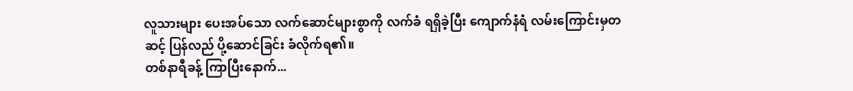လူသားများ ပေးအပ်သော လက်ဆောင်များစွာကို လက်ခံ ရရှိခဲ့ပြီး ကျောက်နံရံ လမ်းကြောင်းမှတဆင့် ပြန်လည် ပို့ဆောင်ခြင်း ခံလိုက်ရ၏။
တစ်နာရီခန့် ကြာပြီးနောက်...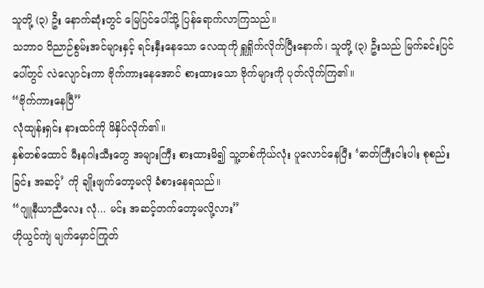သူတို့ (၃) ဦး နောက်ဆုံးတွင် မြေပြင်ပေါ်သို့ ပြန်ရောက်လာကြသည်။
သဘာဝ ဝိညာဉ်စွမ်းအင်များနှင့် ရင်းနှီးနေသော လေထုကို ရှူရှိုက်လိုက်ပြီးနောက်၊ သူတို့ (၃) ဦးသည် မြက်ခင်းပြင်ပေါ်တွင် လဲလျောင်းကာ ဗိုက်ကားနေအောင် စားထားသော ဗိုက်များကို ပုတ်လိုက်ကြ၏။
“ဗိုက်ကားနေပြီ”
လုံထျန်းရှင်း နားထင်ကို ဖိနှိပ်လိုက်၏။
နှစ်တစ်ထောင် မီးနဂါးသီးတွေ အများကြီး စားထားမိ၍ သူ့တစ်ကိုယ်လုံး ပူလောင်နေပြီး ‘ဓာတ်ကြီးငါးပါး စုစည်းခြင်း အဆင့်’ ကို ချိုးဖျက်တော့မလို ခံစားနေရသည်။
“ဂျူနီယာညီလေး လုံ... မင်း အဆင့်တက်တော့မလို့လား”
ဟိုယွင်ကျဲ မျက်မှောင်ကြုတ်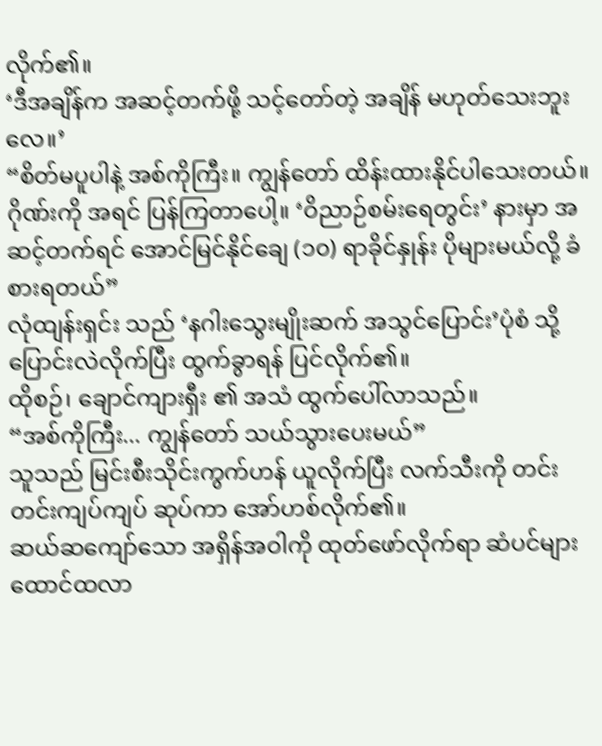လိုက်၏။
‘ဒီအချိန်က အဆင့်တက်ဖို့ သင့်တော်တဲ့ အချိန် မဟုတ်သေးဘူးလေ။’
“စိတ်မပူပါနဲ့ အစ်ကိုကြီး။ ကျွန်တော် ထိန်းထားနိုင်ပါသေးတယ်။ ဂိုဏ်းကို အရင် ပြန်ကြတာပေါ့။ ‘ဝိညာဉ်စမ်းရေတွင်း’ နားမှာ အဆင့်တက်ရင် အောင်မြင်နိုင်ချေ (၁၀) ရာခိုင်နှုန်း ပိုများမယ်လို့ ခံစားရတယ်”
လုံထျန်းရှင်း သည် ‘နဂါးသွေးမျိုးဆက် အသွင်ပြောင်း’ပုံစံ သို့ ပြောင်းလဲလိုက်ပြီး ထွက်ခွာရန် ပြင်လိုက်၏။
ထိုစဉ်၊ ချောင်ကျားရှီး ၏ အသံ ထွက်ပေါ်လာသည်။
“အစ်ကိုကြီး... ကျွန်တော် သယ်သွားပေးမယ်”
သူသည် မြင်းစီးသိုင်းကွက်ဟန် ယူလိုက်ပြီး လက်သီးကို တင်းတင်းကျပ်ကျပ် ဆုပ်ကာ အော်ဟစ်လိုက်၏။
ဆယ်ဆကျော်သော အရှိန်အဝါကို ထုတ်ဖော်လိုက်ရာ ဆံပင်များ ထောင်ထလာ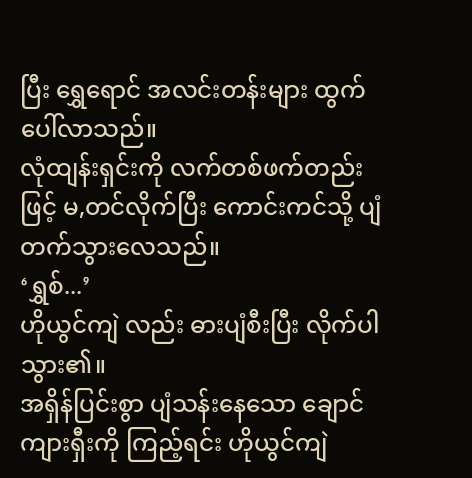ပြီး ရွှေရောင် အလင်းတန်းများ ထွက်ပေါ်လာသည်။
လုံထျန်းရှင်းကို လက်တစ်ဖက်တည်းဖြင့် မ,တင်လိုက်ပြီး ကောင်းကင်သို့ ပျံတက်သွားလေသည်။
‘ရွှစ်...’
ဟိုယွင်ကျဲ လည်း ဓားပျံစီးပြီး လိုက်ပါသွား၏။
အရှိန်ပြင်းစွာ ပျံသန်းနေသော ချောင်ကျားရှီးကို ကြည့်ရင်း ဟိုယွင်ကျဲ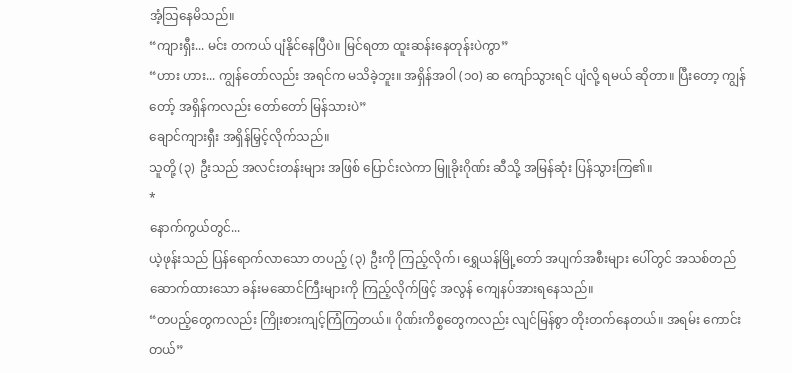အံ့သြနေမိသည်။
“ကျားရှီး... မင်း တကယ် ပျံနိုင်နေပြီပဲ။ မြင်ရတာ ထူးဆန်းနေတုန်းပဲကွာ”
“ဟား ဟား... ကျွန်တော်လည်း အရင်က မသိခဲ့ဘူး။ အရှိန်အဝါ (၁၀) ဆ ကျော်သွားရင် ပျံလို့ ရမယ် ဆိုတာ။ ပြီးတော့ ကျွန်တော့် အရှိန်ကလည်း တော်တော် မြန်သားပဲ”
ချောင်ကျားရှီး အရှိန်မြှင့်လိုက်သည်။
သူတို့ (၃) ဦးသည် အလင်းတန်းများ အဖြစ် ပြောင်းလဲကာ မြူခိုးဂိုဏ်း ဆီသို့ အမြန်ဆုံး ပြန်သွားကြ၏။
*
နောက်ကွယ်တွင်...
ယဲ့ဖုန်းသည် ပြန်ရောက်လာသော တပည့် (၃) ဦးကို ကြည့်လိုက်၊ ရွှေယန်မြို့တော် အပျက်အစီးများ ပေါ်တွင် အသစ်တည်ဆောက်ထားသော ခန်းမဆောင်ကြီးများကို ကြည့်လိုက်ဖြင့် အလွန် ကျေနပ်အားရနေသည်။
“တပည့်တွေကလည်း ကြိုးစားကျင့်ကြံကြတယ်။ ဂိုဏ်းကိစ္စတွေကလည်း လျင်မြန်စွာ တိုးတက်နေတယ်။ အရမ်း ကောင်းတယ်”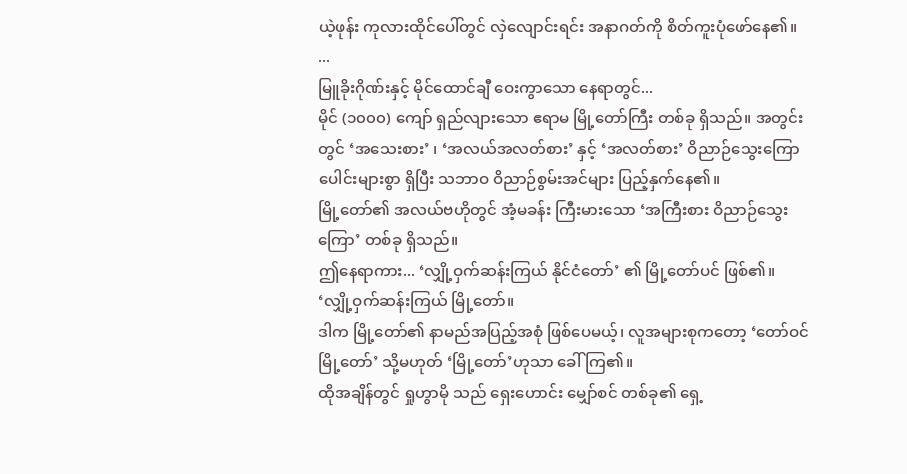ယဲ့ဖုန်း ကုလားထိုင်ပေါ်တွင် လှဲလျောင်းရင်း အနာဂတ်ကို စိတ်ကူးပုံဖော်နေ၏။
...
မြူခိုးဂိုဏ်းနှင့် မိုင်ထောင်ချီ ဝေးကွာသော နေရာတွင်...
မိုင် (၁၀၀၀) ကျော် ရှည်လျားသော ဧရာမ မြို့တော်ကြီး တစ်ခု ရှိသည်။ အတွင်းတွင် ‘အသေးစား’ ၊ ‘အလယ်အလတ်စား’ နှင့် ‘အလတ်စား’ ဝိညာဉ်သွေးကြော ပေါင်းများစွာ ရှိပြီး သဘာဝ ဝိညာဉ်စွမ်းအင်များ ပြည့်နှက်နေ၏။
မြို့တော်၏ အလယ်ဗဟိုတွင် အံ့မခန်း ကြီးမားသော ‘အကြီးစား ဝိညာဉ်သွေးကြော’ တစ်ခု ရှိသည်။
ဤနေရာကား... ‘လျှို့ဝှက်ဆန်းကြယ် နိုင်ငံတော်’ ၏ မြို့တော်ပင် ဖြစ်၏။
‘လျှို့ဝှက်ဆန်းကြယ် မြို့တော်။
ဒါက မြို့တော်၏ နာမည်အပြည့်အစုံ ဖြစ်ပေမယ့်၊ လူအများစုကတော့ ‘တော်ဝင်မြို့တော်’ သို့မဟုတ် ‘မြို့တော်’ဟုသာ ခေါ်ကြ၏။
ထိုအချိန်တွင် ရှုဟွာမို သည် ရှေးဟောင်း မျှော်စင် တစ်ခု၏ ရှေ့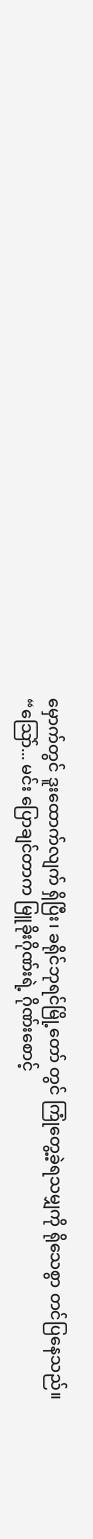မှောက်တွင် ဒူးထောက်လျက် ရှိပြီး၊ ခရိုင်ဘုရင်မြို့တော် တွင် ကြုံတွေ့ခဲ့ရသမျှကို ရိုသေစွာ တင်ပြနေသည်။
“သြော်... မင်း ပြောချင်တာက မြူခိုးဂိုဏ်းရဲ့ ဂိုဏ်းစောင့်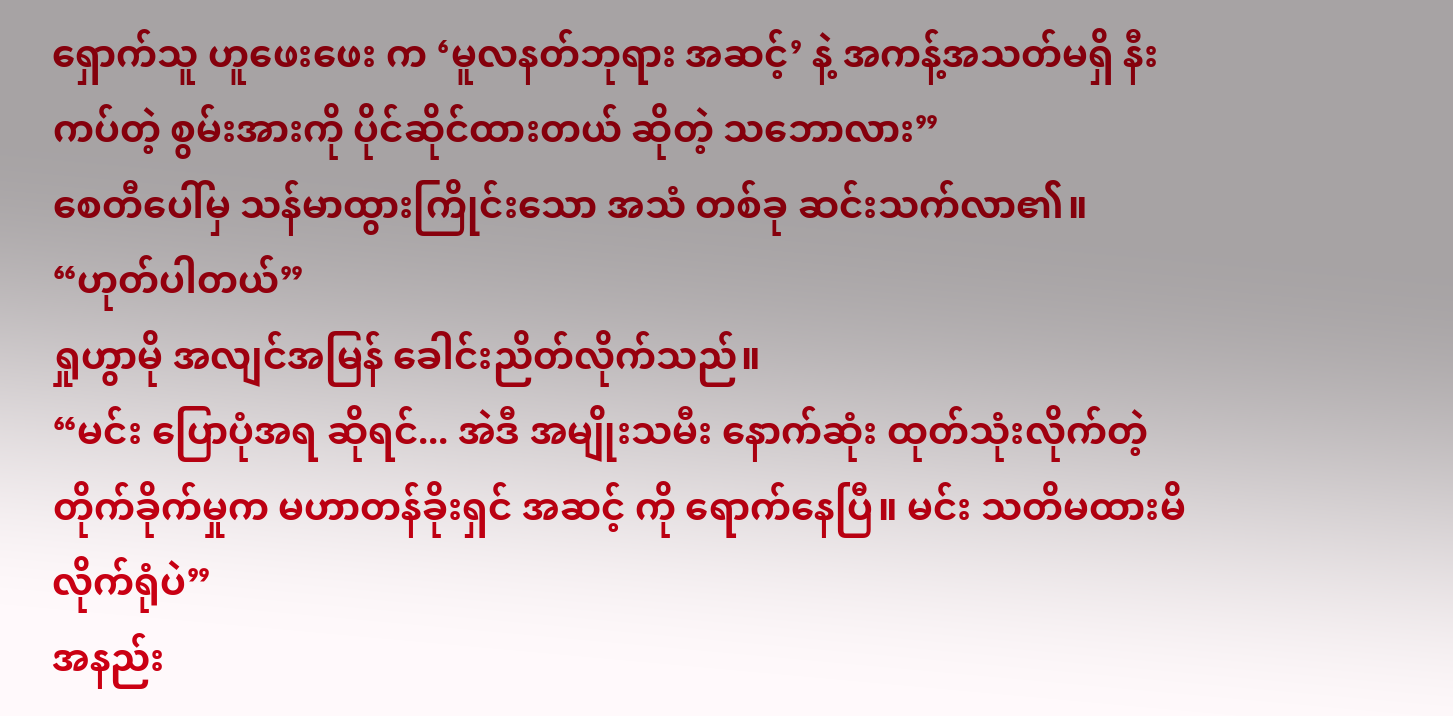ရှောက်သူ ဟူဖေးဖေး က ‘မူလနတ်ဘုရား အဆင့်’ နဲ့ အကန့်အသတ်မရှိ နီးကပ်တဲ့ စွမ်းအားကို ပိုင်ဆိုင်ထားတယ် ဆိုတဲ့ သဘောလား”
စေတီပေါ်မှ သန်မာထွားကြိုင်းသော အသံ တစ်ခု ဆင်းသက်လာ၏။
“ဟုတ်ပါတယ်”
ရှုဟွာမို အလျင်အမြန် ခေါင်းညိတ်လိုက်သည်။
“မင်း ပြောပုံအရ ဆိုရင်... အဲဒီ အမျိုးသမီး နောက်ဆုံး ထုတ်သုံးလိုက်တဲ့ တိုက်ခိုက်မှုက မဟာတန်ခိုးရှင် အဆင့် ကို ရောက်နေပြီ။ မင်း သတိမထားမိလိုက်ရုံပဲ”
အနည်း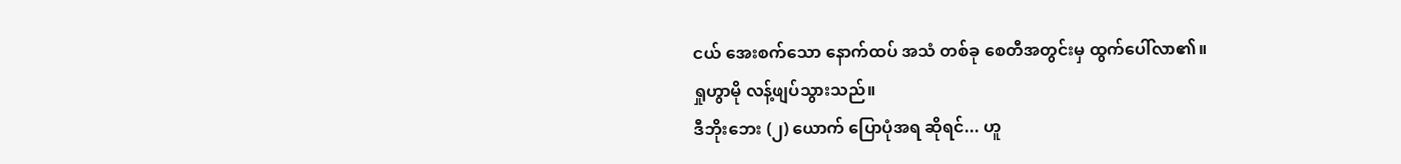ငယ် အေးစက်သော နောက်ထပ် အသံ တစ်ခု စေတီအတွင်းမှ ထွက်ပေါ်လာ၏။
ရှုဟွာမို လန့်ဖျပ်သွားသည်။
ဒီဘိုးဘေး (၂) ယောက် ပြောပုံအရ ဆိုရင်... ဟူ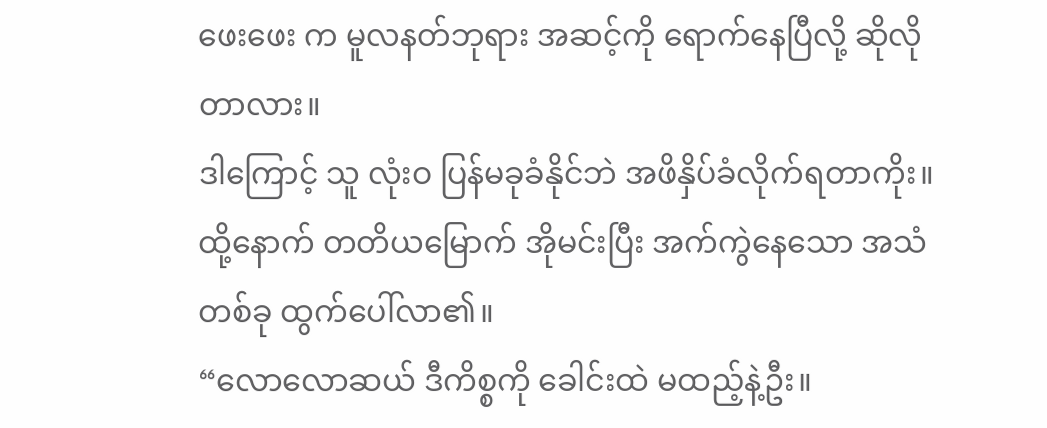ဖေးဖေး က မူလနတ်ဘုရား အဆင့်ကို ရောက်နေပြီလို့ ဆိုလိုတာလား။
ဒါကြောင့် သူ လုံးဝ ပြန်မခုခံနိုင်ဘဲ အဖိနှိပ်ခံလိုက်ရတာကိုး။
ထို့နောက် တတိယမြောက် အိုမင်းပြီး အက်ကွဲနေသော အသံ တစ်ခု ထွက်ပေါ်လာ၏။
“လောလောဆယ် ဒီကိစ္စကို ခေါင်းထဲ မထည့်နဲ့ဦး။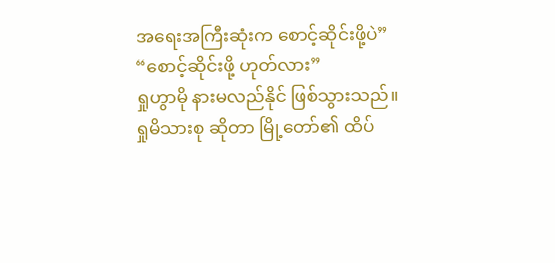အရေးအကြီးဆုံးက စောင့်ဆိုင်းဖို့ပဲ”
“စောင့်ဆိုင်းဖို့ ဟုတ်လား”
ရှုဟွာမို နားမလည်နိုင် ဖြစ်သွားသည်။
ရှုမိသားစု ဆိုတာ မြို့တော်၏ ထိပ်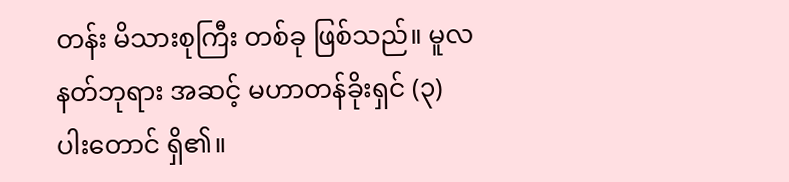တန်း မိသားစုကြီး တစ်ခု ဖြစ်သည်။ မူလနတ်ဘုရား အဆင့် မဟာတန်ခိုးရှင် (၃) ပါးတောင် ရှိ၏။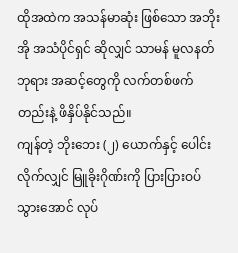ထိုအထဲက အသန်မာဆုံး ဖြစ်သော အဘိုးအို အသံပိုင်ရှင် ဆိုလျှင် သာမန် မူလနတ်ဘုရား အဆင့်တွေကို လက်တစ်ဖက်တည်းနဲ့ ဖိနှိပ်နိုင်သည်။
ကျန်တဲ့ ဘိုးဘေး (၂) ယောက်နှင့် ပေါင်းလိုက်လျှင် မြူခိုးဂိုဏ်းကို ပြားပြားဝပ်သွားအောင် လုပ်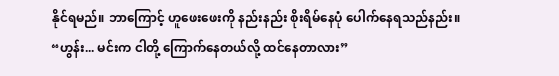နိုင်ရမည်။ ဘာကြောင့် ဟူဖေးဖေးကို နည်းနည်း စိုးရိမ်နေပုံ ပေါက်နေရသည်နည်း။
“ဟွန်း... မင်းက ငါတို့ ကြောက်နေတယ်လို့ ထင်နေတာလား”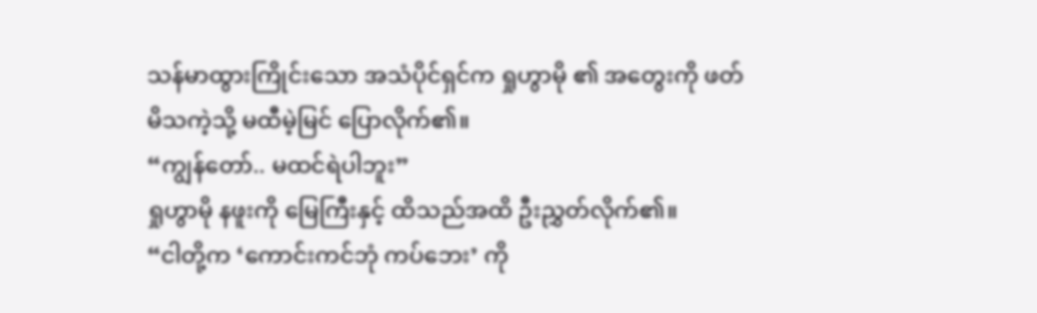သန်မာထွားကြိုင်းသော အသံပိုင်ရှင်က ရှုဟွာမို ၏ အတွေးကို ဖတ်မိသကဲ့သို့ မထီမဲ့မြင် ပြောလိုက်၏။
“ကျွန်တော်.. မထင်ရဲပါဘူး”
ရှုဟွာမို နဖူးကို မြေကြီးနှင့် ထိသည်အထိ ဦးညွှတ်လိုက်၏။
“ငါတို့က ‘ကောင်းကင်ဘုံ ကပ်ဘေး’ ကို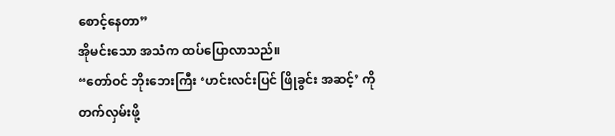စောင့်နေတာ”
အိုမင်းသော အသံက ထပ်ပြောလာသည်။
“တော်ဝင် ဘိုးဘေးကြီး ‘ဟင်းလင်းပြင် ဖြိုခွင်း အဆင့်’ ကို တက်လှမ်းဖို့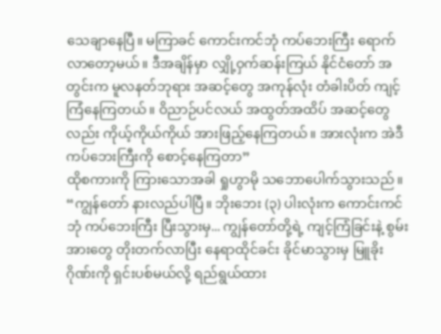သေချာနေပြီ။ မကြာခင် ကောင်းကင်ဘုံ ကပ်ဘေးကြီး ရောက်လာတော့မယ်။ ဒီအချိန်မှာ လျှို့ဝှက်ဆန်းကြယ် နိုင်ငံတော် အတွင်းက မူလနတ်ဘုရား အဆင့်တွေ အကုန်လုံး တံခါးပိတ် ကျင့်ကြံနေကြတယ်။ ဝိညာဉ်ပင်လယ် အထွတ်အထိပ် အဆင့်တွေလည်း ကိုယ့်ကိုယ်ကိုယ် အားဖြည့်နေကြတယ်။ အားလုံးက အဲဒီ ကပ်ဘေးကြီးကို စောင့်နေကြတာ”
ထိုစကားကို ကြားသောအခါ ရှုဟွာမို သဘောပေါက်သွားသည်။
“ကျွန်တော် နားလည်ပါပြီ။ ဘိုးဘေး (၃) ပါးလုံးက ကောင်းကင်ဘုံ ကပ်ဘေးကြီး ပြီးသွားမှ... ကျွန်တော်တို့ရဲ့ ကျင့်ကြံခြင်းနဲ့ စွမ်းအားတွေ တိုးတက်လာပြီး နေရာထိုင်ခင်း ခိုင်မာသွားမှ မြူခိုးဂိုဏ်းကို ရှင်းပစ်မယ်လို့ ရည်ရွယ်ထား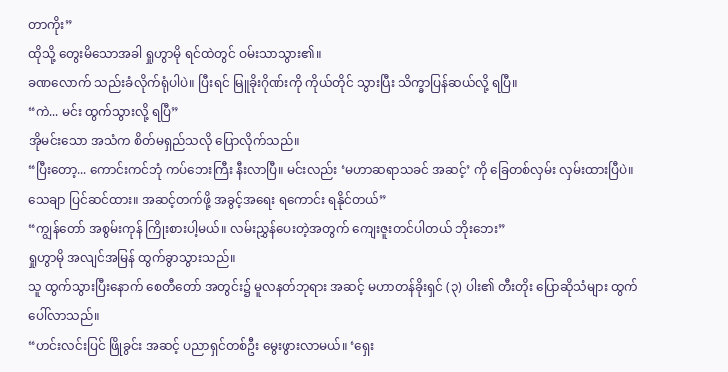တာကိုး”
ထိုသို့ တွေးမိသောအခါ ရှုဟွာမို ရင်ထဲတွင် ဝမ်းသာသွား၏။
ခဏလောက် သည်းခံလိုက်ရုံပါပဲ။ ပြီးရင် မြူခိုးဂိုဏ်းကို ကိုယ်တိုင် သွားပြီး သိက္ခာပြန်ဆယ်လို့ ရပြီ။
“ကဲ... မင်း ထွက်သွားလို့ ရပြီ”
အိုမင်းသော အသံက စိတ်မရှည်သလို ပြောလိုက်သည်။
“ပြီးတော့... ကောင်းကင်ဘုံ ကပ်ဘေးကြီး နီးလာပြီ။ မင်းလည်း ‘မဟာဆရာသခင် အဆင့်’ ကို ခြေတစ်လှမ်း လှမ်းထားပြီပဲ။ သေချာ ပြင်ဆင်ထား။ အဆင့်တက်ဖို့ အခွင့်အရေး ရကောင်း ရနိုင်တယ်”
“ကျွန်တော် အစွမ်းကုန် ကြိုးစားပါ့မယ်။ လမ်းညွှန်ပေးတဲ့အတွက် ကျေးဇူးတင်ပါတယ် ဘိုးဘေး”
ရှုဟွာမို အလျင်အမြန် ထွက်ခွာသွားသည်။
သူ ထွက်သွားပြီးနောက် စေတီတော် အတွင်း၌ မူလနတ်ဘုရား အဆင့် မဟာတန်ခိုးရှင် (၃) ပါး၏ တီးတိုး ပြောဆိုသံများ ထွက်ပေါ်လာသည်။
“ဟင်းလင်းပြင် ဖြိုခွင်း အဆင့် ပညာရှင်တစ်ဦး မွေးဖွားလာမယ်။ ‘ရှေး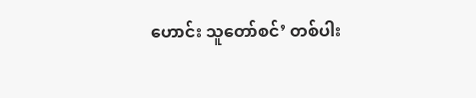ဟောင်း သူတော်စင်’ တစ်ပါး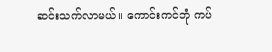ဆင်းသက်လာမယ်။ ကောင်းကင်ဘုံ ကပ်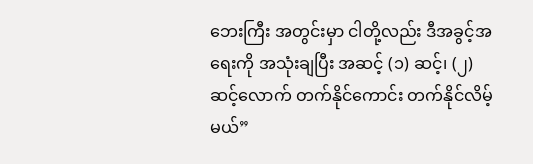ဘေးကြီး အတွင်းမှာ ငါတို့လည်း ဒီအခွင့်အရေးကို အသုံးချပြီး အဆင့် (၁) ဆင့်၊ (၂) ဆင့်လောက် တက်နိုင်ကောင်း တက်နိုင်လိမ့်မယ်”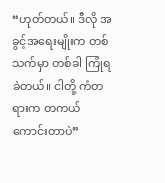“ဟုတ်တယ်။ ဒီလို အခွင့်အရေးမျိုးက တစ်သက်မှာ တစ်ခါ ကြုံရခဲတယ်။ ငါတို့ ကံတရားက တကယ် ကောင်းတာပဲ”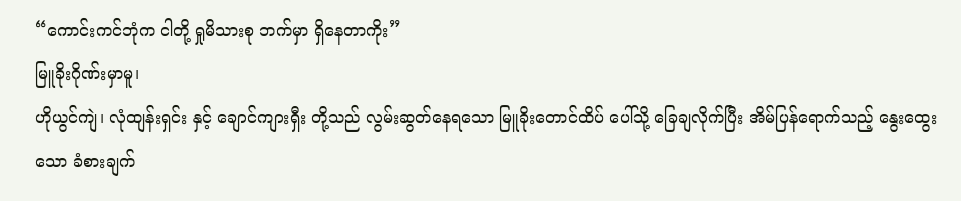“ကောင်းကင်ဘုံက ငါတို့ ရှုမိသားစု ဘက်မှာ ရှိနေတာကိုး”
မြူခိုးဂိုဏ်းမှာမူ၊
ဟိုယွင်ကျဲ၊ လုံထျန်းရှင်း နှင့် ချောင်ကျားရှီး တို့သည် လွမ်းဆွတ်နေရသော မြူခိုးတောင်ထိပ် ပေါ်သို့ ခြေချလိုက်ပြီး အိမ်ပြန်ရောက်သည့် နွေးထွေးသော ခံစားချက်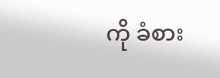ကို ခံစား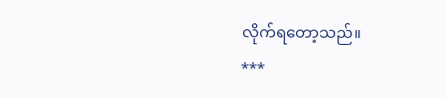လိုက်ရတော့သည်။
***